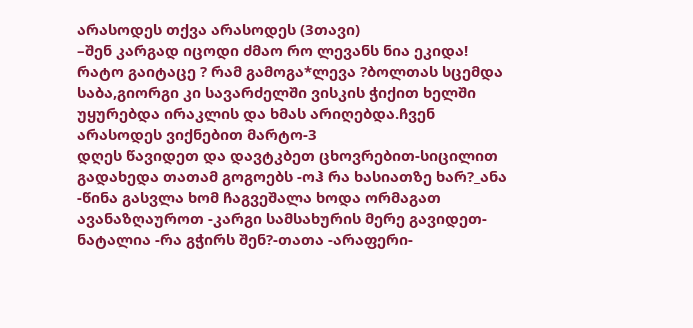არასოდეს თქვა არასოდეს (3თავი)
–შენ კარგად იცოდი ძმაო რო ლევანს ნია ეკიდა! რატო გაიტაცე ? რამ გამოგა*ლევა ?ბოლთას სცემდა საბა,გიორგი კი სავარძელში ვისკის ჭიქით ხელში უყურებდა ირაკლის და ხმას არიღებდა.ჩვენ არასოდეს ვიქნებით მარტო-3
დღეს წავიდეთ და დავტკბეთ ცხოვრებით-სიცილით გადახედა თათამ გოგოებს -ოჰ რა ხასიათზე ხარ?_ანა -წინა გასვლა ხომ ჩაგვეშალა ხოდა ორმაგათ ავანაზღაუროთ -კარგი სამსახურის მერე გავიდეთ-ნატალია -რა გჭირს შენ?-თათა -არაფერი-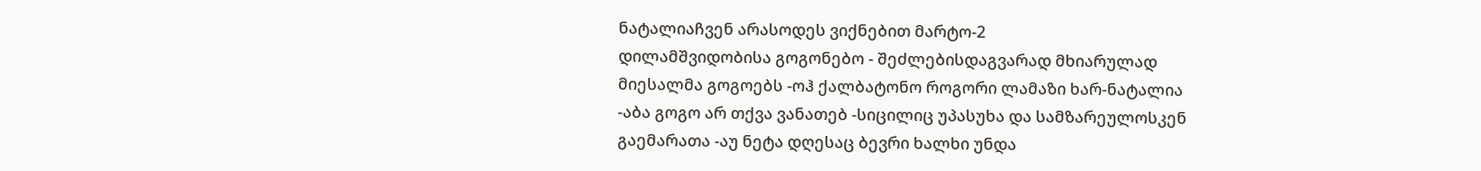ნატალიაჩვენ არასოდეს ვიქნებით მარტო-2
დილამშვიდობისა გოგონებო - შეძლებისდაგვარად მხიარულად მიესალმა გოგოებს -ოჰ ქალბატონო როგორი ლამაზი ხარ-ნატალია -აბა გოგო არ თქვა ვანათებ -სიცილიც უპასუხა და სამზარეულოსკენ გაემარათა -აუ ნეტა დღესაც ბევრი ხალხი უნდა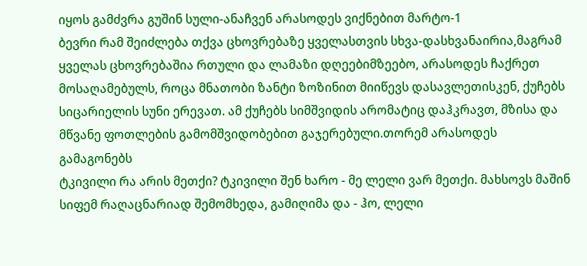იყოს გამძვრა გუშინ სული-ანაჩვენ არასოდეს ვიქნებით მარტო-1
ბევრი რამ შეიძლება თქვა ცხოვრებაზე ყველასთვის სხვა-დასხვანაირია,მაგრამ ყველას ცხოვრებაშია რთული და ლამაზი დღეებიმზეებო, არასოდეს ჩაქრეთ
მოსაღამებულს, როცა მნათობი ზანტი ზოზინით მიიწევს დასავლეთისკენ, ქუჩებს სიცარიელის სუნი ერევათ. ამ ქუჩებს სიმშვიდის არომატიც დაჰკრავთ, მზისა და მწვანე ფოთლების გამომშვიდობებით გაჯერებული.თორემ არასოდეს გამაგონებს
ტკივილი რა არის მეთქი? ტკივილი შენ ხარო - მე ლელი ვარ მეთქი. მახსოვს მაშინ სიფემ რაღაცნარიად შემომხედა, გამიღიმა და - ჰო, ლელი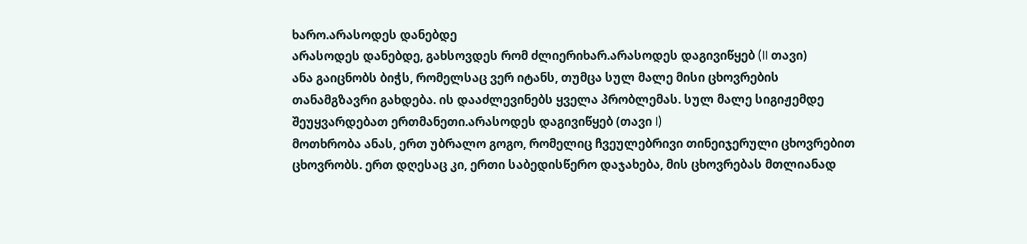ხარო.არასოდეს დანებდე
არასოდეს დანებდე, გახსოვდეს რომ ძლიერიხარ.არასოდეს დაგივიწყებ (II თავი)
ანა გაიცნობს ბიჭს, რომელსაც ვერ იტანს, თუმცა სულ მალე მისი ცხოვრების თანამგზავრი გახდება. ის დააძლევინებს ყველა პრობლემას. სულ მალე სიგიჟემდე შეუყვარდებათ ერთმანეთი.არასოდეს დაგივიწყებ (თავი I)
მოთხრობა ანას, ერთ უბრალო გოგო, რომელიც ჩვეულებრივი თინეიჯერული ცხოვრებით ცხოვრობს. ერთ დღესაც კი, ერთი საბედისწერო დაჯახება, მის ცხოვრებას მთლიანად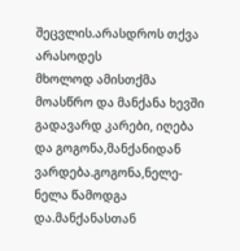შეცვლის.არასდროს თქვა არასოდეს
მხოლოდ ამისთქმა მოასწრო და მანქანა ხევში გადავარდ კარები, იღება და გოგონა,მანქანიდან ვარდება.გოგონა,ნელე-ნელა წამოდგა და.მანქანასთან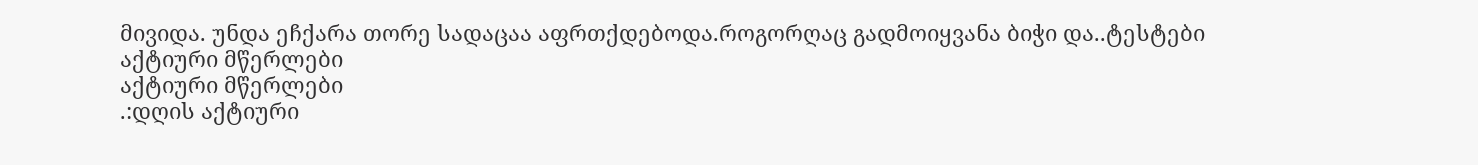მივიდა. უნდა ეჩქარა თორე სადაცაა აფრთქდებოდა.როგორღაც გადმოიყვანა ბიჭი და..ტესტები
აქტიური მწერლები
აქტიური მწერლები
.:დღის აქტიური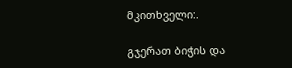მკითხველი:.

გჯერათ ბიჭის და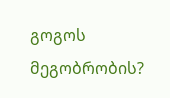გოგოს მეგობრობის?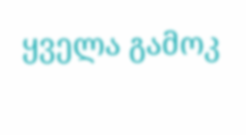ყველა გამოკ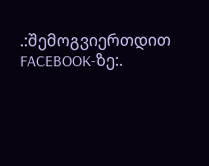.:შემოგვიერთდით FACEBOOK-ზე:.